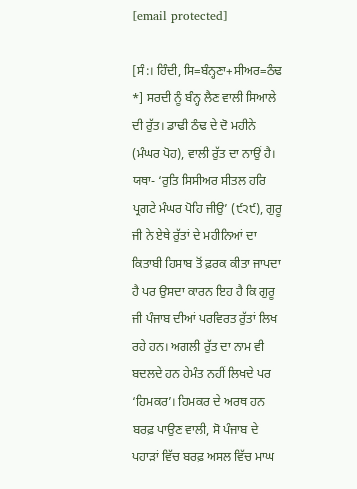[email protected]

[ਸੰ:। ਹਿੰਦੀ, ਸਿ=ਬੰਨ੍ਹਣਾ+ਸੀਅਰ=ਠੰਢ *] ਸਰਦੀ ਨੂੰ ਬੰਨ੍ਹ ਲੈਣ ਵਾਲੀ ਸਿਆਲੇ ਦੀ ਰੁੱਤ। ਡਾਢੀ ਠੰਢ ਦੇ ਦੋ ਮਹੀਨੇ (ਮੰਘਰ ਪੋਹ), ਵਾਲੀ ਰੁੱਤ ਦਾ ਨਾਉਂ ਹੈ। ਯਥਾ- ‘ਰੁਤਿ ਸਿਸੀਅਰ ਸੀਤਲ ਹਰਿ ਪ੍ਰਗਟੇ ਮੰਘਰ ਪੋਹਿ ਜੀਉ’ (੯੨੯), ਗੁਰੂ ਜੀ ਨੇ ਏਥੇ ਰੁੱਤਾਂ ਦੇ ਮਹੀਨਿਆਂ ਦਾ ਕਿਤਾਬੀ ਹਿਸਾਬ ਤੋਂ ਫ਼ਰਕ ਕੀਤਾ ਜਾਪਦਾ ਹੈ ਪਰ ਉਸਦਾ ਕਾਰਨ ਇਹ ਹੈ ਕਿ ਗੁਰੂ ਜੀ ਪੰਜਾਬ ਦੀਆਂ ਪਰਵਿਰਤ ਰੁੱਤਾਂ ਲਿਖ ਰਹੇ ਹਨ। ਅਗਲੀ ਰੁੱਤ ਦਾ ਨਾਮ ਵੀ ਬਦਲਦੇ ਹਨ ਹੇਮੰਤ ਨਹੀਂ ਲਿਖਦੇ ਪਰ ‘ਹਿਮਕਰ’। ਹਿਮਕਰ ਦੇ ਅਰਥ ਹਨ ਬਰਫ਼ ਪਾਉਣ ਵਾਲੀ, ਸੋ ਪੰਜਾਬ ਦੇ ਪਹਾੜਾਂ ਵਿੱਚ ਬਰਫ਼ ਅਸਲ ਵਿੱਚ ਮਾਘ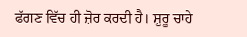ਫੱਗਣ ਵਿੱਚ ਹੀ ਜ਼ੋਰ ਕਰਦੀ ਹੈ। ਸ਼ੁਰੂ ਚਾਹੇ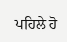ਪਹਿਲੇ ਹੋ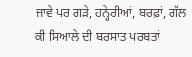ਜਾਵੇ ਪਰ ਗੜੇ, ਹਨ੍ਹੇਰੀਆਂ, ਬਰਫ਼ਾਂ, ਗੱਲ ਕੀ ਸਿਆਲੇ ਦੀ ਬਰਸਾਤ ਪਰਬਤਾਂ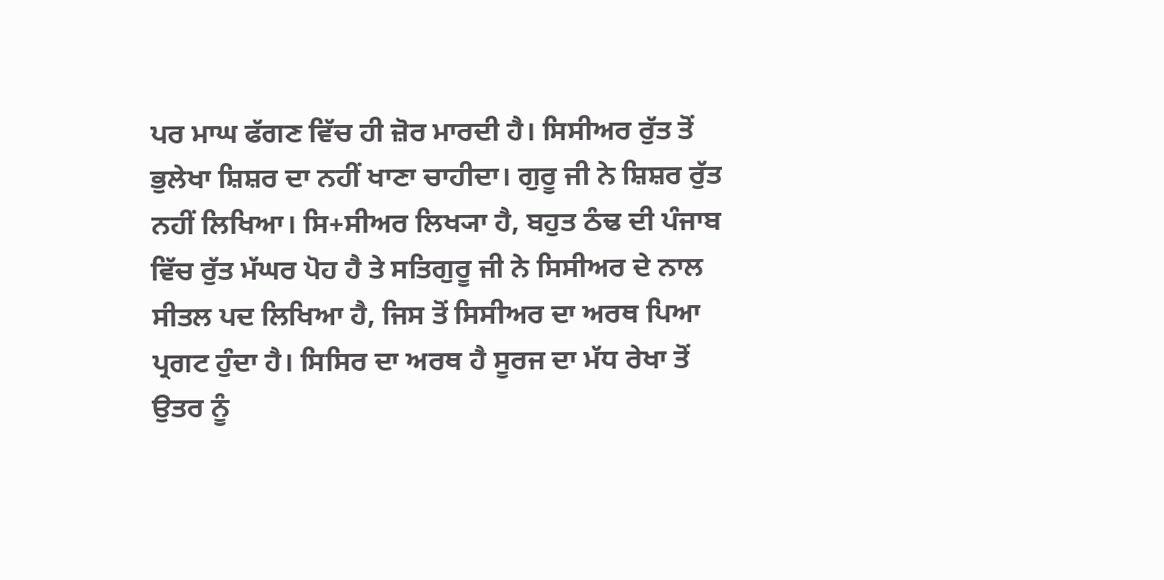ਪਰ ਮਾਘ ਫੱਗਣ ਵਿੱਚ ਹੀ ਜ਼ੋਰ ਮਾਰਦੀ ਹੈ। ਸਿਸੀਅਰ ਰੁੱਤ ਤੋਂ ਭੁਲੇਖਾ ਸ਼ਿਸ਼ਰ ਦਾ ਨਹੀਂ ਖਾਣਾ ਚਾਹੀਦਾ। ਗੁਰੂ ਜੀ ਨੇ ਸ਼ਿਸ਼ਰ ਰੁੱਤ ਨਹੀਂ ਲਿਖਿਆ। ਸਿ+ਸੀਅਰ ਲਿਖ੍ਯਾ ਹੈ, ਬਹੁਤ ਠੰਢ ਦੀ ਪੰਜਾਬ ਵਿੱਚ ਰੁੱਤ ਮੱਘਰ ਪੋਹ ਹੈ ਤੇ ਸਤਿਗੁਰੂ ਜੀ ਨੇ ਸਿਸੀਅਰ ਦੇ ਨਾਲ ਸੀਤਲ ਪਦ ਲਿਖਿਆ ਹੈ, ਜਿਸ ਤੋਂ ਸਿਸੀਅਰ ਦਾ ਅਰਥ ਪਿਆ ਪ੍ਰਗਟ ਹੁੰਦਾ ਹੈ। ਸਿਸਿਰ ਦਾ ਅਰਥ ਹੈ ਸੂਰਜ ਦਾ ਮੱਧ ਰੇਖਾ ਤੋਂ ਉਤਰ ਨੂੰ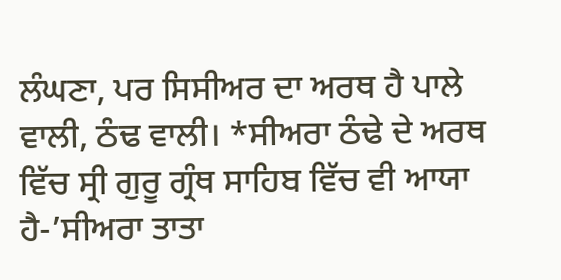ਲੰਘਣਾ, ਪਰ ਸਿਸੀਅਰ ਦਾ ਅਰਥ ਹੈ ਪਾਲੇ ਵਾਲੀ, ਠੰਢ ਵਾਲੀ। *ਸੀਅਰਾ ਠੰਢੇ ਦੇ ਅਰਥ ਵਿੱਚ ਸ੍ਰੀ ਗੁਰੂ ਗ੍ਰੰਥ ਸਾਹਿਬ ਵਿੱਚ ਵੀ ਆਯਾ ਹੈ-’ਸੀਅਰਾ ਤਾਤਾ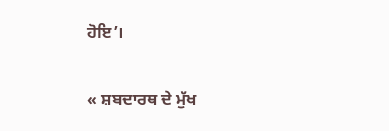ਹੋਇ’।

« ਸ਼ਬਦਾਰਥ ਦੇ ਮੁੱਖ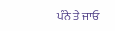ਪੰਨੇ ਤੇ ਜਾਓ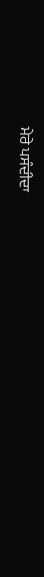ਮੇਰੇ ਪਸੰਦੀਦਾ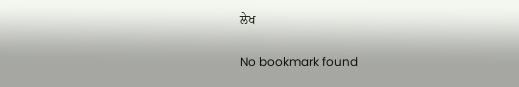ਲੇਖ

No bookmark found